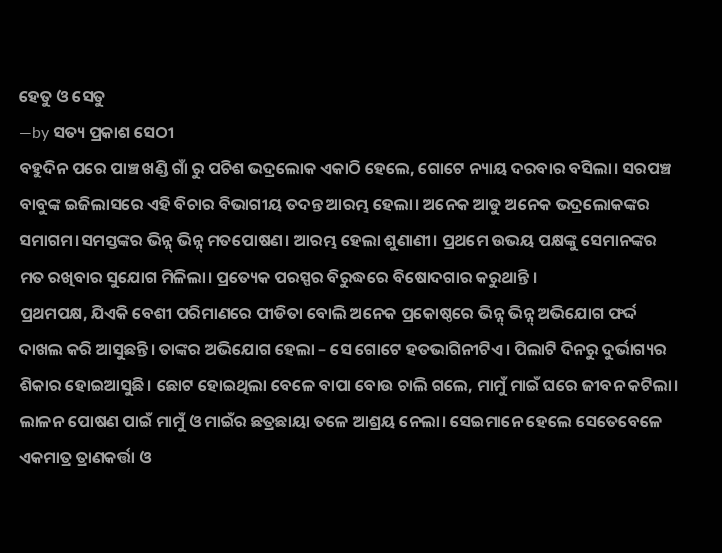ହେତୁ ଓ ସେତୁ
—by ସତ୍ୟ ପ୍ରକାଶ ସେଠୀ
ବହୁଦିନ ପରେ ପାଞ୍ଚ ଖଣ୍ଡି ଗାଁ ରୁ ପଚିଶ ଭଦ୍ରଲୋକ ଏକାଠି ହେଲେ, ଗୋଟେ ନ୍ୟାୟ ଦରବାର ବସିଲା। ସରପଞ୍ଚ ବାବୁଙ୍କ ଇଜିଲାସରେ ଏହି ବିଚାର ବିଭାଗୀୟ ତଦନ୍ତ ଆରମ୍ଭ ହେଲା। ଅନେକ ଆଡୁ ଅନେକ ଭଦ୍ରଲୋକଙ୍କର ସମାଗମ।ସମସ୍ତଙ୍କର ଭିନ୍ନ୍ ଭିନ୍ନ୍ ମତପୋଷଣ। ଆରମ୍ଭ ହେଲା ଶୁଣାଣୀ। ପ୍ରଥମେ ଉଭୟ ପକ୍ଷଙ୍କୁ ସେମାନଙ୍କର ମତ ରଖିବାର ସୁଯୋଗ ମିଳିଲା। ପ୍ରତ୍ୟେକ ପରସ୍ପର ବିରୁଦ୍ଧରେ ବିଷୋଦଗାର କରୁଥାନ୍ତି ।
ପ୍ରଥମପକ୍ଷ, ଯିଏକି ବେଶୀ ପରିମାଣରେ ପୀଡିତା ବୋଲି ଅନେକ ପ୍ରକୋଷ୍ଠରେ ଭିନ୍ନ୍ ଭିନ୍ନ୍ ଅଭିଯୋଗ ଫର୍ଦ୍ଦ ଦାଖଲ କରି ଆସୁଛନ୍ତି। ତାଙ୍କର ଅଭିଯୋଗ ହେଲା – ସେ ଗୋଟେ ହତଭାଗିନୀଟିଏ। ପିଲାଟି ଦିନରୁ ଦୁର୍ଭାଗ୍ୟର ଶିକାର ହୋଇଆସୁଛି। ଛୋଟ ହୋଇଥିଲା ବେଳେ ବାପା ବୋଉ ଚାଲି ଗଲେ, ମାମୁଁ ମାଇଁ ଘରେ ଜୀବନ କଟିଲା। ଲାଳନ ପୋଷଣ ପାଇଁ ମାମୁଁ ଓ ମାଇଁର ଛତ୍ରଛାୟା ତଳେ ଆଶ୍ରୟ ନେଲା। ସେଇମାନେ ହେଲେ ସେତେବେଳେ ଏକମାତ୍ର ତ୍ରାଣକର୍ତ୍ତା ଓ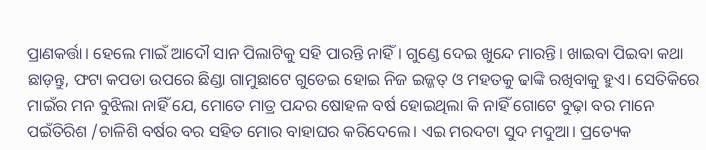ପ୍ରାଣକର୍ତ୍ତା। ହେଲେ ମାଇଁ ଆଦୌ ସାନ ପିଲାଟିକୁ ସହି ପାରନ୍ତି ନାହିଁ। ଗୁଣ୍ଡେ ଦେଇ ଖୁନ୍ଦେ ମାରନ୍ତି। ଖାଇବା ପିଇବା କଥା ଛାଡ଼ନ୍ତୁ, ଫଟା କପଡା ଉପରେ ଛିଣ୍ଡା ଗାମୁଛାଟେ ଗୁଡେଇ ହୋଇ ନିଜ ଇଜ୍ଜତ୍ ଓ ମହତକୁ ଢାଙ୍କି ରଖିବାକୁ ହୁଏ। ସେତିକିରେ ମାଇଁର ମନ ବୁଝିଲା ନାହିଁ ଯେ, ମୋତେ ମାତ୍ର ପନ୍ଦର ଷୋହଳ ବର୍ଷ ହୋଇଥିଲା କି ନାହିଁ ଗୋଟେ ବୁଢ଼ା ବର ମାନେ ପଇଁତିରିଶ /ଚାଳିଶି ବର୍ଷର ବର ସହିତ ମୋର ବାହାଘର କରିଦେଲେ। ଏଇ ମରଦଟା ସୁଦ ମଦୁଆ। ପ୍ରତ୍ୟେକ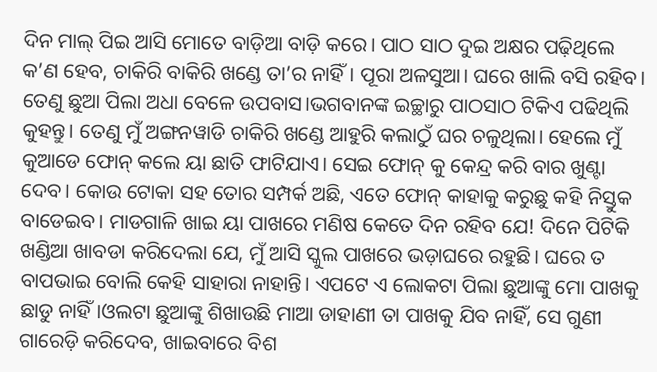ଦିନ ମାଲ୍ ପିଇ ଆସି ମୋତେ ବାଡ଼ିଆ ବାଡ଼ି କରେ। ପାଠ ସାଠ ଦୁଇ ଅକ୍ଷର ପଢ଼ିଥିଲେ କ’ଣ ହେବ, ଚାକିରି ବାକିରି ଖଣ୍ଡେ ତା’ର ନାହିଁ। ପୂରା ଅଳସୁଆ। ଘରେ ଖାଲି ବସି ରହିବ। ତେଣୁ ଛୁଆ ପିଲା ଅଧା ବେଳେ ଉପବାସ।ଭଗବାନଙ୍କ ଇଚ୍ଛାରୁ ପାଠସାଠ ଟିକିଏ ପଢିଥିଲି କୁହନ୍ତୁ। ତେଣୁ ମୁଁ ଅଙ୍ଗନୱାଡି ଚାକିରି ଖଣ୍ଡେ ଆହୁରି କଲାଠୁଁ ଘର ଚଳୁଥିଲା। ହେଲେ ମୁଁ କୁଆଡେ ଫୋନ୍ କଲେ ୟା ଛାତି ଫାଟିଯାଏ। ସେଇ ଫୋନ୍ କୁ କେନ୍ଦ୍ର କରି ବାର ଖୁଣ୍ଟା ଦେବ। କୋଉ ଟୋକା ସହ ତୋର ସମ୍ପର୍କ ଅଛି, ଏତେ ଫୋନ୍ କାହାକୁ କରୁଛୁ କହି ନିସ୍ତୁକ ବାଡେଇବ। ମାଡଗାଳି ଖାଇ ୟା ପାଖରେ ମଣିଷ କେତେ ଦିନ ରହିବ ଯେ! ଦିନେ ପିଟିକି ଖଣ୍ଡିଆ ଖାବଡା କରିଦେଲା ଯେ, ମୁଁ ଆସି ସ୍କୁଲ ପାଖରେ ଭଡ଼ାଘରେ ରହୁଛି। ଘରେ ତ ବାପଭାଇ ବୋଲି କେହି ସାହାରା ନାହାନ୍ତି। ଏପଟେ ଏ ଲୋକଟା ପିଲା ଛୁଆଙ୍କୁ ମୋ ପାଖକୁ ଛାଡୁ ନାହିଁ।ଓଲଟା ଛୁଆଙ୍କୁ ଶିଖାଉଛି ମାଆ ଡାହାଣୀ ତା ପାଖକୁ ଯିବ ନାହିଁ, ସେ ଗୁଣୀ ଗାରେଡ଼ି କରିଦେବ, ଖାଇବାରେ ବିଶ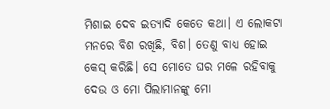ମିଶାଇ ଦେବ ଇତ୍ୟାଦି କେତେ କଥା। ଏ ଲୋକଟା ମନରେ ବିଶ ରଖିଛି, ବିଶ। ତେଣୁ ବାଧ୍ୟ ହୋଇ କେସ୍ କରିଛି। ସେ ମୋତେ ଘର ମଳେ ରହିବାକୁ ଦେଉ ଓ ମୋ ପିଲାମାନଙ୍କୁ ମୋ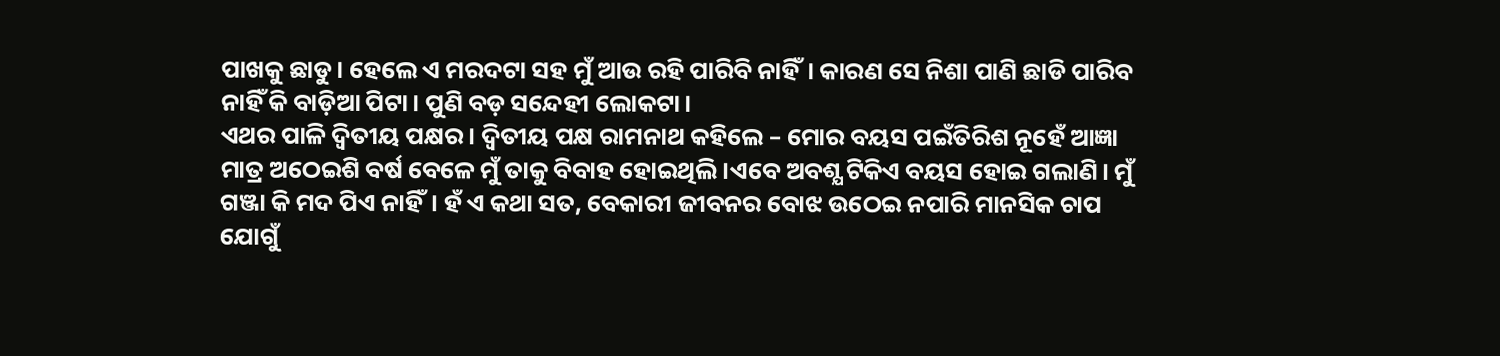ପାଖକୁ ଛାଡୁ। ହେଲେ ଏ ମରଦଟା ସହ ମୁଁ ଆଉ ରହି ପାରିବି ନାହିଁ। କାରଣ ସେ ନିଶା ପାଣି ଛାଡି ପାରିବ ନାହିଁ କି ବାଡ଼ିଆ ପିଟା। ପୁଣି ବଡ଼ ସନ୍ଦେହୀ ଲୋକଟା।
ଏଥର ପାଳି ଦ୍ଵିତୀୟ ପକ୍ଷର। ଦ୍ଵିତୀୟ ପକ୍ଷ ରାମନାଥ କହିଲେ – ମୋର ବୟସ ପଇଁତିରିଶ ନୂହେଁ ଆଜ୍ଞା ମାତ୍ର ଅଠେଇଶି ବର୍ଷ ବେଳେ ମୁଁ ତାକୁ ବିବାହ ହୋଇଥିଲି।ଏବେ ଅବଶ୍ଯ ଟିକିଏ ବୟସ ହୋଇ ଗଲାଣି। ମୁଁ ଗଞ୍ଜା କି ମଦ ପିଏ ନାହିଁ। ହଁ ଏ କଥା ସତ, ବେକାରୀ ଜୀବନର ବୋଝ ଉଠେଇ ନପାରି ମାନସିକ ଚାପ ଯୋଗୁଁ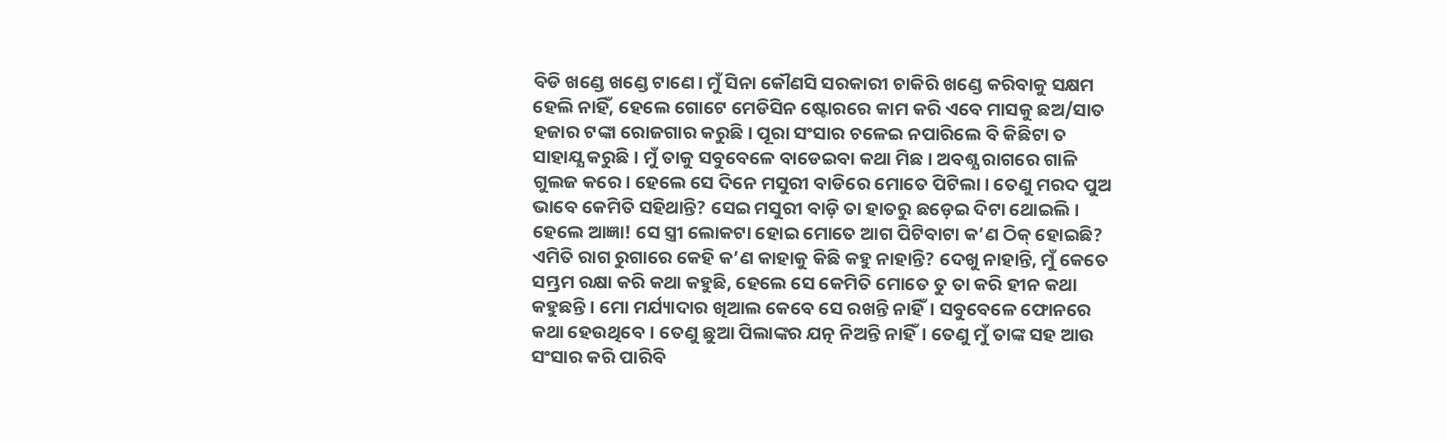ବିଡି ଖଣ୍ଡେ ଖଣ୍ଡେ ଟାଣେ। ମୁଁ ସିନା କୌଣସି ସରକାରୀ ଚାକିରି ଖଣ୍ଡେ କରିବାକୁ ସକ୍ଷମ ହେଲି ନାହିଁ, ହେଲେ ଗୋଟେ ମେଡିସିନ ଷ୍ଟୋରରେ କାମ କରି ଏବେ ମାସକୁ ଛଅ/ସାତ ହଜାର ଟଙ୍କା ରୋଜଗାର କରୁଛି। ପୂରା ସଂସାର ଚଳେଇ ନପାରିଲେ ବି କିଛିଟା ତ ସାହାଯ୍ଯ କରୁଛି। ମୁଁ ତାକୁ ସବୁବେଳେ ବାଡେଇବା କଥା ମିଛ। ଅବଶ୍ଯ ରାଗରେ ଗାଳି ଗୁଲଜ କରେ। ହେଲେ ସେ ଦିନେ ମସୁରୀ ବାଡିରେ ମୋତେ ପିଟିଲା। ତେଣୁ ମରଦ ପୁଅ ଭାବେ କେମିତି ସହିଥାନ୍ତି? ସେଇ ମସୁରୀ ବାଡ଼ି ତା ହାତରୁ ଛଡ଼େଇ ଦିଟା ଥୋଇଲି। ହେଲେ ଆଜ୍ଞା! ସେ ସ୍ତ୍ରୀ ଲୋକଟା ହୋଇ ମୋତେ ଆଗ ପିଟିବାଟା କ’ଣ ଠିକ୍ ହୋଇଛି? ଏମିତି ରାଗ ରୁଗାରେ କେହି କ’ଣ କାହାକୁ କିଛି କହୁ ନାହାନ୍ତି? ଦେଖୁ ନାହାନ୍ତି, ମୁଁ କେତେ ସମ୍ଭ୍ରମ ରକ୍ଷା କରି କଥା କହୁଛି, ହେଲେ ସେ କେମିତି ମୋତେ ତୁ ତା କରି ହୀନ କଥା କହୁଛନ୍ତି । ମୋ ମର୍ଯ୍ୟାଦାର ଖିଆଲ କେବେ ସେ ରଖନ୍ତି ନାହିଁ। ସବୁବେଳେ ଫୋନରେ କଥା ହେଉଥିବେ। ତେଣୁ ଛୁଆ ପିଲାଙ୍କର ଯତ୍ନ ନିଅନ୍ତି ନାହିଁ। ତେଣୁ ମୁଁ ତାଙ୍କ ସହ ଆଉ ସଂସାର କରି ପାରିବି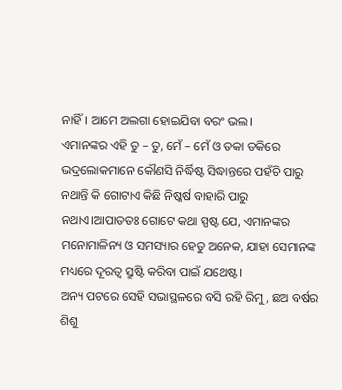ନାହିଁ। ଆମେ ଅଲଗା ହୋଇଯିବା ବରଂ ଭଲ।
ଏମାନଙ୍କର ଏହି ତୁ – ତୁ, ମେଁ – ମେଁ ଓ ତକା ତକିରେ ଭଦ୍ରଲୋକମାନେ କୌଣସି ନିର୍ଦ୍ଧିଷ୍ଟ ସିଦ୍ଧାନ୍ତରେ ପହଁଚି ପାରୁ ନଥାନ୍ତି କି ଗୋଟାଏ କିଛି ନିଷ୍କର୍ଷ ବାହାରି ପାରୁ ନଥାଏ।ଆପାତତଃ ଗୋଟେ କଥା ସ୍ପଷ୍ଟ ଯେ, ଏମାନଙ୍କର ମନୋମାଳିନ୍ୟ ଓ ସମସ୍ୟାର ହେତୁ ଅନେକ, ଯାହା ସେମାନଙ୍କ ମଧ୍ୟରେ ଦୂରତ୍ୱ ସ୍ରୁଷ୍ଟି କରିବା ପାଇଁ ଯଥେଷ୍ଟ।
ଅନ୍ୟ ପଟରେ ସେହି ସଭାସ୍ଥଳରେ ବସି ରହି ରିମୁ, ଛଅ ବର୍ଷର ଶିଶୁ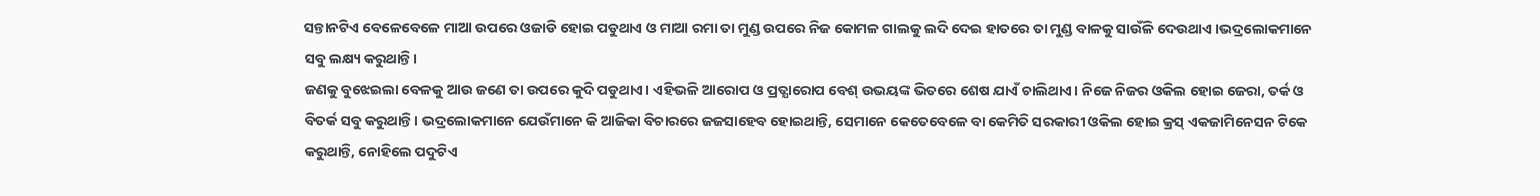ସନ୍ତାନଟିଏ ବେଳେବେଳେ ମାଆ ଉପରେ ଓଜାଡି ହୋଇ ପଡୁଥାଏ ଓ ମାଆ ରମା ତା ମୁଣ୍ଡ ଉପରେ ନିଜ କୋମଳ ଗାଲକୁ ଲଦି ଦେଇ ହାତରେ ତା ମୁଣ୍ଡ ବାଳକୁ ସାଉଁଳି ଦେଉଥାଏ ।ଭଦ୍ରଲୋକମାନେ ସବୁ ଲକ୍ଷ୍ୟ କରୁଥାନ୍ତି।
ଜଣକୁ ବୁଝେଇଲା ବେଳକୁ ଆଉ ଜଣେ ତା ଉପରେ କୁଦି ପଡୁଥାଏ। ଏହିଭଳି ଆରୋପ ଓ ପ୍ରତ୍ଯାରୋପ ବେଶ୍ ଉଭୟଙ୍କ ଭିତରେ ଶେଷ ଯାଏଁ ଚାଲିଥାଏ। ନିଜେ ନିଜର ଓକିଲ ହୋଇ ଜେରା, ତର୍କ ଓ ବିତର୍କ ସବୁ କରୁଥାନ୍ତି। ଭଦ୍ରଲୋକମାନେ ଯେଉଁମାନେ କି ଆଜିକା ବିଚାରରେ ଜଜସାହେବ ହୋଇଥାନ୍ତି, ସେମାନେ କେତେବେଳେ ବା କେମିତି ସରକାରୀ ଓକିଲ ହୋଇ କ୍ରସ୍ ଏକଜାମିନେସନ ଟିକେ କରୁଥାନ୍ତି, ନୋହିଲେ ପଦୁଟିଏ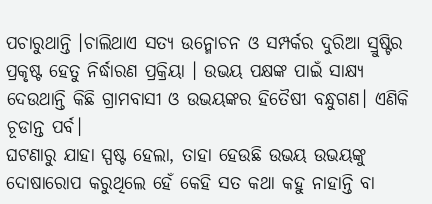ପଚାରୁଥାନ୍ତି ।ଚାଲିଥାଏ ସତ୍ୟ ଉନ୍ମୋଚନ ଓ ସମ୍ପର୍କର ଦୁରିଆ ସ୍ରୁଷ୍ଟିର ପ୍ରକୃଷ୍ଟ ହେତୁ ନିର୍ଦ୍ଧାରଣ ପ୍ରକ୍ରିୟା । ଉଭୟ ପକ୍ଷଙ୍କ ପାଇଁ ସାକ୍ଷ୍ୟ ଦେଉଥାନ୍ତି କିଛି ଗ୍ରାମବାସୀ ଓ ଉଭୟଙ୍କର ହିତୈଷୀ ବନ୍ଧୁଗଣ। ଏଣିକି ଚୂଡାନ୍ତ ପର୍ବ।
ଘଟଣାରୁ ଯାହା ସ୍ପଷ୍ଟ ହେଲା, ତାହା ହେଉଛି ଉଭୟ ଉଭୟଙ୍କୁ ଦୋଷାରୋପ କରୁଥିଲେ ହେଁ କେହି ସତ କଥା କହୁ ନାହାନ୍ତି ବା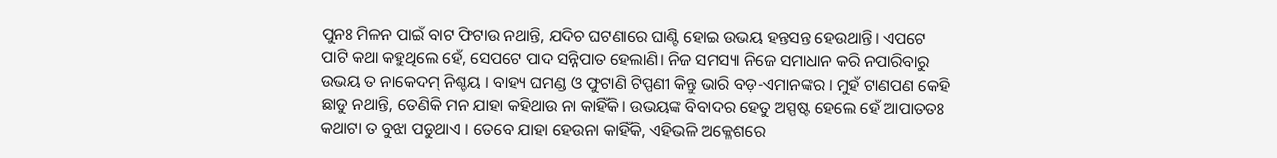ପୁନଃ ମିଳନ ପାଇଁ ବାଟ ଫିଟାଉ ନଥାନ୍ତି, ଯଦିଚ ଘଟଣାରେ ଘାଣ୍ଟି ହୋଇ ଉଭୟ ହନ୍ତସନ୍ତ ହେଉଥାନ୍ତି। ଏପଟେ ପାଟି କଥା କହୁଥିଲେ ହେଁ, ସେପଟେ ପାଦ ସନ୍ନିପାତ ହେଲାଣି। ନିଜ ସମସ୍ୟା ନିଜେ ସମାଧାନ କରି ନପାରିବାରୁ ଉଭୟ ତ ନାକେଦମ୍ ନିଶ୍ଚୟ । ବାହ୍ୟ ଘମଣ୍ଡ ଓ ଫୁଟାଣି ଟିପ୍ପଣୀ କିନ୍ତୁ ଭାରି ବଡ଼-ଏମାନଙ୍କର । ମୁହଁ ଟାଣପଣ କେହି ଛାଡୁ ନଥାନ୍ତି, ତେଣିକି ମନ ଯାହା କହିଥାଉ ନା କାହିଁକି। ଉଭୟଙ୍କ ବିବାଦର ହେତୁ ଅସ୍ପଷ୍ଟ ହେଲେ ହେଁ ଆପାତତଃ କଥାଟା ତ ବୁଝା ପଡୁଥାଏ । ତେବେ ଯାହା ହେଉନା କାହିଁକି, ଏହିଭଳି ଅକ୍ଳେଶରେ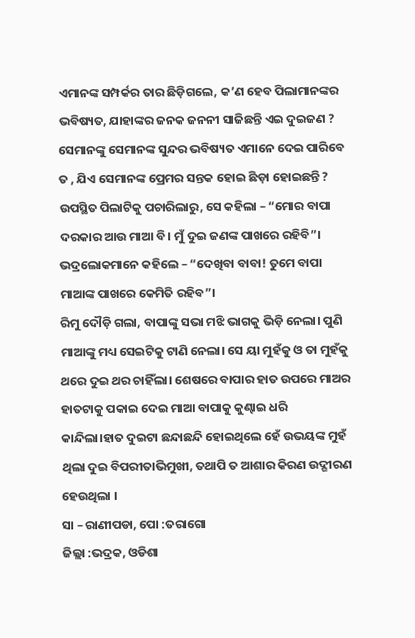ଏମାନଙ୍କ ସମ୍ପର୍କର ତାର ଛିଡ଼ିଗଲେ, କ’ଣ ହେବ ପିଲାମାନଙ୍କର ଭବିଷ୍ୟତ, ଯାହାଙ୍କର ଜନକ ଜନନୀ ସାଜିଛନ୍ତି ଏଇ ଦୁଇଜଣ ? ସେମାନଙ୍କୁ ସେମାନଙ୍କ ସୁନ୍ଦର ଭବିଷ୍ୟତ ଏମାନେ ଦେଇ ପାରିବେ ତ , ଯିଏ ସେମାନଙ୍କ ପ୍ରେମର ସନ୍ତକ ହୋଇ ଛିଡ଼ା ହୋଇଛନ୍ତି ?
ଉପସ୍ଥିତ ପିଲାଟିକୁ ପଚାରିଲାରୁ, ସେ କହିଲା – “ମୋର ବାପା ଦରକାର ଆଉ ମାଆ ବି। ମୁଁ ଦୁଇ ଜଣଙ୍କ ପାଖରେ ରହିବି”। ଭଦ୍ରଲୋକମାନେ କହିଲେ – “ଦେଖିବା ବାବା! ତୁମେ ବାପା ମାଆଙ୍କ ପାଖରେ କେମିତି ରହିବ”।
ରିମୁ ଦୌଡ଼ି ଗଲା, ବାପାଙ୍କୁ ସଭା ମଝି ଭାଗକୁ ଭିଡ଼ି ନେଲା। ପୁଣି ମାଆଙ୍କୁ ମଧ୍ୟ ସେଇଟିକୁ ଟାଣି ନେଲା। ସେ ୟା ମୁହଁକୁ ଓ ତା ମୁହଁକୁ ଥରେ ଦୁଇ ଥର ଚାହିଁଲା। ଶେଷରେ ବାପାର ହାତ ଉପରେ ମାଅର ହାତଟାକୁ ପକାଇ ଦେଇ ମାଆ ବାପାକୁ କୁଣ୍ଢାଇ ଧରି କାନ୍ଦିଲା।ହାତ ଦୁଇଟା ଛନ୍ଦାଛନ୍ଦି ହୋଇଥିଲେ ହେଁ ଉଭୟଙ୍କ ମୁହଁ ଥିଲା ଦୁଇ ବିପରୀତାଭିମୁଖୀ, ତଥାପି ତ ଆଶାର କିରଣ ଉଦ୍ଗୀରଣ ହେଉଥିଲା ।
ସା – ରାଣୀପଡା, ପୋ :ତରାଗୋ
ଜିଲ୍ଲା :ଭଦ୍ରକ, ଓଡିଶା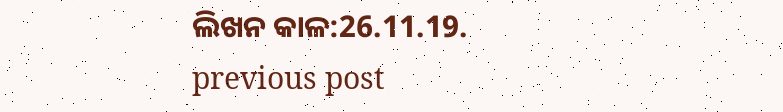ଲିଖନ କାଳ:26.11.19.
previous post